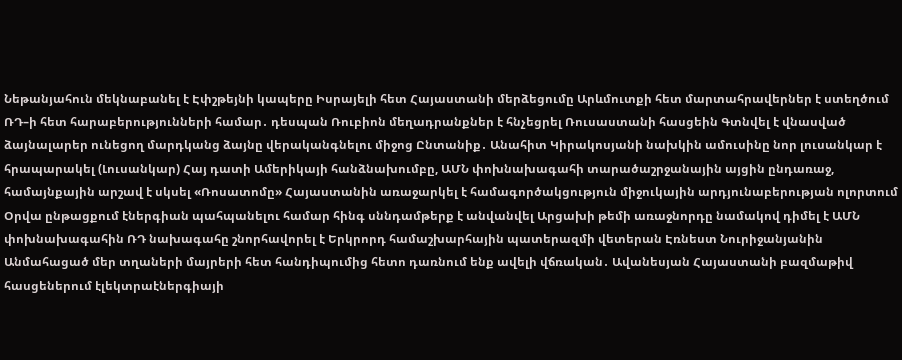Նեթանյահուն մեկնաբանել է Էփշթեյնի կապերը Իսրայելի հետ Հայաստանի մերձեցումը Արևմուտքի հետ մարտահրավերներ է ստեղծում ՌԴ–ի հետ հարաբերությունների համար․ դեսպան Ռուբիոն մեղադրանքներ է հնչեցրել Ռուսաստանի հասցեին Գտնվել է վնասված ձայնալարեր ունեցող մարդկանց ձայնը վերականգնելու միջոց Ընտանիք․ Անահիտ Կիրակոսյանի նախկին ամուսինը նոր լուսանկար է հրապարակել (Լուսանկար) Հայ դատի Ամերիկայի հանձնախումբը, ԱՄՆ փոխնախագահի տարածաշրջանային այցին ընդառաջ, համայնքային արշավ է սկսել «Ռոսատոմը» Հայաստանին առաջարկել է համագործակցություն միջուկային արդյունաբերության ոլորտում Օրվա ընթացքում էներգիան պահպանելու համար հինգ սննդամթերք է անվանվել Արցախի թեմի առաջնորդը նամակով դիմել է ԱՄՆ փոխնախագահին ՌԴ նախագահը շնորհավորել է Երկրորդ համաշխարհային պատերազմի վետերան Էռնեստ Նուրիջանյանին Անմահացած մեր տղաների մայրերի հետ հանդիպումից հետո դառնում ենք ավելի վճռական․ Ավանեսյան Հայաստանի բազմաթիվ հասցեներում էլեկտրաէներգիայի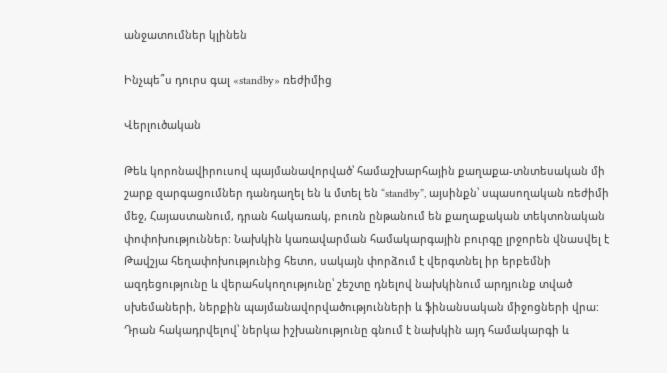անջատումներ կլինեն

Ինչպե՞ս դուրս գալ «standby» ռեժիմից

Վերլուծական

Թեև կորոնավիրուսով պայմանավորված՝ համաշխարհային քաղաքա-տնտեսական մի շարք զարգացումներ դանդաղել են և մտել են “standby”, այսինքն՝ սպասողական ռեժիմի մեջ, Հայաստանում, դրան հակառակ, բուռն ընթանում են քաղաքական տեկտոնական փոփոխություններ: Նախկին կառավարման համակարգային բուրգը լրջորեն վնասվել է Թավշյա հեղափոխությունից հետո, սակայն փորձում է վերգտնել իր երբեմնի ազդեցությունը և վերահսկողությունը՝ շեշտը դնելով նախկինում արդյունք տված սխեմաների, ներքին պայմանավորվածությունների և ֆինանսական միջոցների վրա: Դրան հակադրվելով՝ ներկա իշխանությունը գնում է նախկին այդ համակարգի և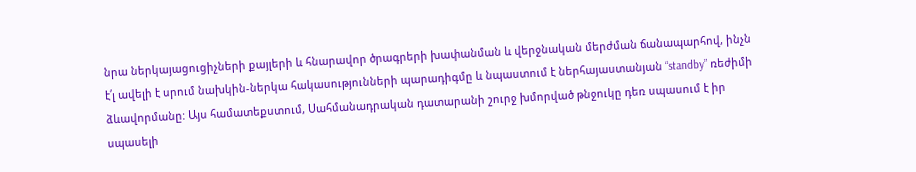նրա ներկայացուցիչների քայլերի և հնարավոր ծրագրերի խափանման և վերջնական մերժման ճանապարհով, ինչն է՛լ ավելի է սրում նախկին-ներկա հակասությունների պարադիգմը և նպաստում է ներհայաստանյան “standby” ռեժիմի ձևավորմանը: Այս համատեքստում, Սահմանադրական դատարանի շուրջ խմորված թնջուկը դեռ սպասում է իր սպասելի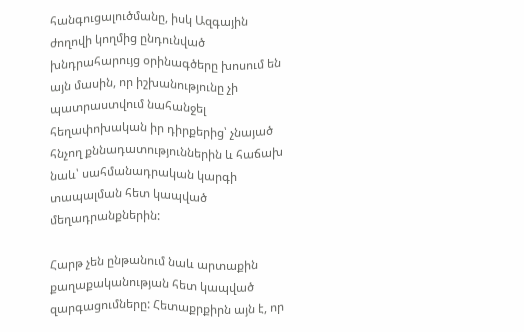հանգուցալուծմանը, իսկ Ազգային ժողովի կողմից ընդունված խնդրահարույց օրինագծերը խոսում են այն մասին, որ իշխանությունը չի պատրաստվում նահանջել հեղափոխական իր դիրքերից՝ չնայած հնչող քննադատություններին և հաճախ նաև՝ սահմանադրական կարգի տապալման հետ կապված մեղադրանքներին:

Հարթ չեն ընթանում նաև արտաքին քաղաքականության հետ կապված զարգացումները: Հետաքրքիրն այն է, որ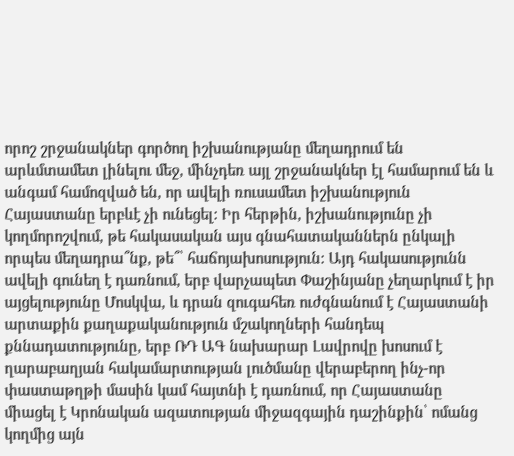որոշ շրջանակներ գործող իշխանությանը մեղադրում են արևմտամետ լինելու մեջ, մինչդեռ այլ շրջանակներ էլ համարում են և անգամ համոզված են, որ ավելի ռուսամետ իշխանություն Հայաստանը երբևէ չի ունեցել: Իր հերթին, իշխանությունը չի կողմորոշվում, թե հակասական այս գնահատականներն ընկալի որպես մեղադրա՞նք, թե՞՝ հաճոյախոսություն: Այդ հակասությունն ավելի գունեղ է դառնում, երբ վարչապետ Փաշինյանը չեղարկում է իր այցելությունը Մոսկվա, և դրան զուգահեռ ուժգնանում է Հայաստանի արտաքին քաղաքականություն մշակողների հանդեպ քննադատությունը, երբ ՌԴ ԱԳ նախարար Լավրովը խոսում է ղարաբաղյան հակամարտության լուծմանը վերաբերող ինչ-որ փաստաթղթի մասին կամ հայտնի է դառնում, որ Հայաստանը միացել է Կրոնական ազատության միջազգային դաշինքին՝ ոմանց կողմից այն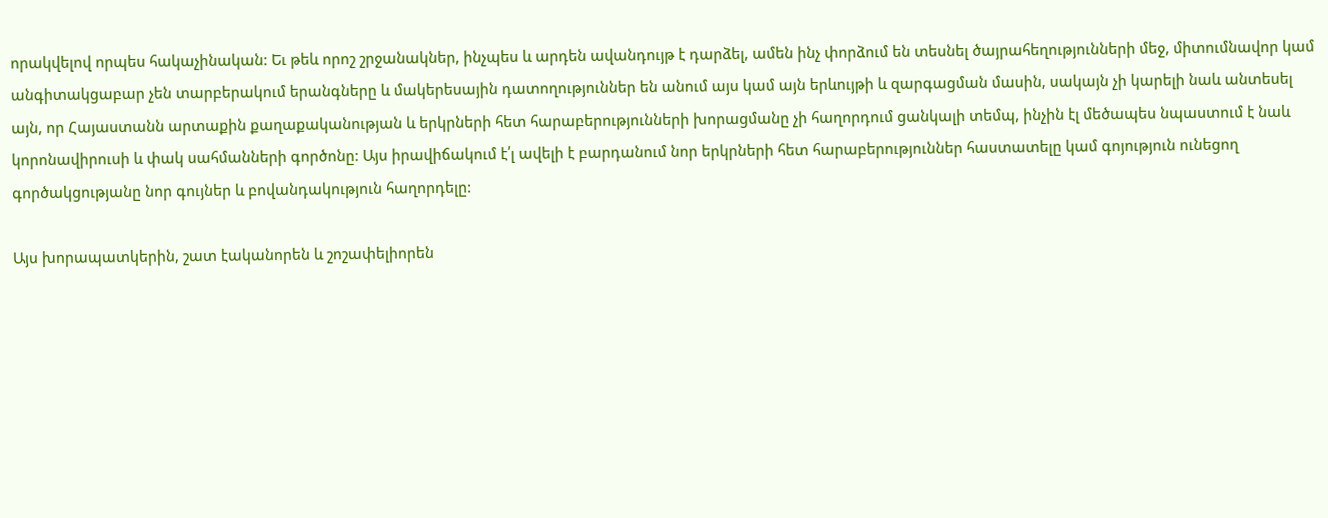որակվելով որպես հակաչինական: Եւ թեև որոշ շրջանակներ, ինչպես և արդեն ավանդույթ է դարձել, ամեն ինչ փորձում են տեսնել ծայրահեղությունների մեջ, միտումնավոր կամ անգիտակցաբար չեն տարբերակում երանգները և մակերեսային դատողություններ են անում այս կամ այն երևույթի և զարգացման մասին, սակայն չի կարելի նաև անտեսել այն, որ Հայաստանն արտաքին քաղաքականության և երկրների հետ հարաբերությունների խորացմանը չի հաղորդում ցանկալի տեմպ, ինչին էլ մեծապես նպաստում է նաև կորոնավիրուսի և փակ սահմանների գործոնը: Այս իրավիճակում է՛լ ավելի է բարդանում նոր երկրների հետ հարաբերություններ հաստատելը կամ գոյություն ունեցող գործակցությանը նոր գույներ և բովանդակություն հաղորդելը:

Այս խորապատկերին, շատ էականորեն և շոշափելիորեն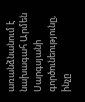առանձնանում է նախագահ Արմեն Սարգսյանի գործունեությունը, ինչը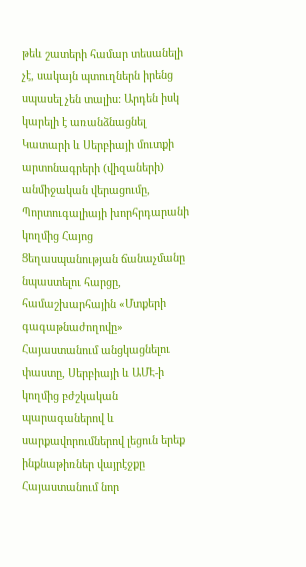թեև շատերի համար տեսանելի չէ, սակայն պտուղներն իրենց սպասել չեն տալիս: Արդեն իսկ կարելի է առանձնացնել Կատարի և Սերբիայի մուտքի արտոնագրերի (վիզաների) անմիջական վերացումը, Պորտուգալիայի խորհրդարանի կողմից Հայոց Ցեղասպանության ճանաչմանը նպաստելու հարցը, համաշխարհային «Մտքերի գագաթնաժողովը» Հայաստանում անցկացնելու փաստը, Սերբիայի և ԱՄԷ-ի կողմից բժշկական պարագաներով և սարքավորումներով լեցուն երեք ինքնաթիռներ վայրէջքը Հայաստանում նոր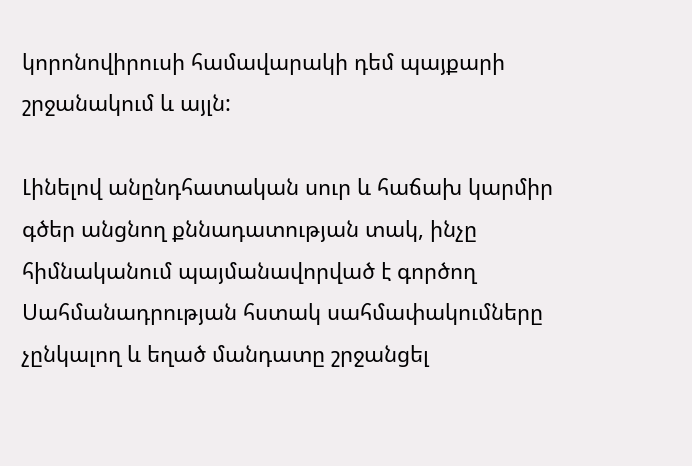կորոնովիրուսի համավարակի դեմ պայքարի շրջանակում և այլն:

Լինելով անընդհատական սուր և հաճախ կարմիր գծեր անցնող քննադատության տակ, ինչը հիմնականում պայմանավորված է գործող Սահմանադրության հստակ սահմափակումները չընկալող և եղած մանդատը շրջանցել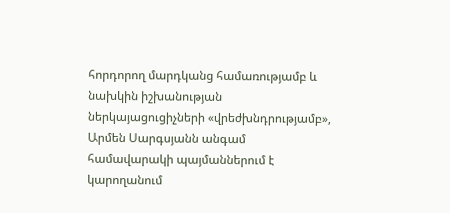հորդորող մարդկանց համառությամբ և նախկին իշխանության ներկայացուցիչների «վրեժխնդրությամբ», Արմեն Սարգսյանն անգամ համավարակի պայմաններում է կարողանում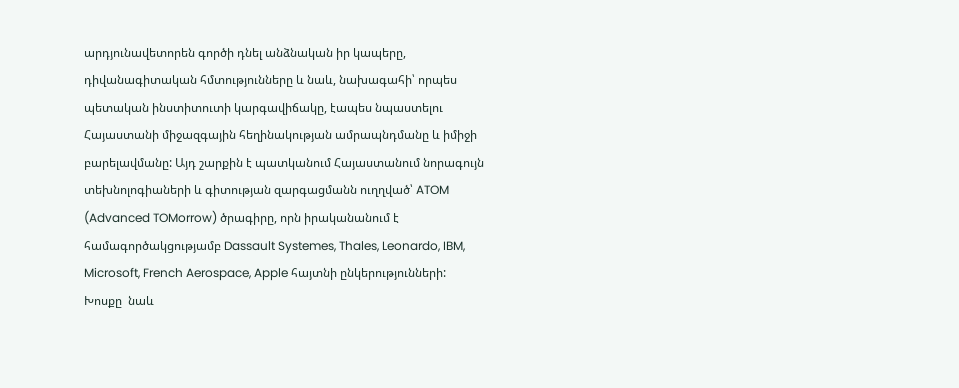արդյունավետորեն գործի դնել անձնական իր կապերը, դիվանագիտական հմտությունները և նաև, նախագահի՝ որպես պետական ինստիտուտի կարգավիճակը, էապես նպաստելու Հայաստանի միջազգային հեղինակության ամրապնդմանը և իմիջի բարելավմանը: Այդ շարքին է պատկանում Հայաստանում նորագույն տեխնոլոգիաների և գիտության զարգացմանն ուղղված՝ ATOM (Advanced TOMorrow) ծրագիրը, որն իրականանում է համագործակցությամբ Dassault Systemes, Thales, Leonardo, IBM,  Microsoft, French Aerospace, Apple հայտնի ընկերությունների: Խոսքը  նաև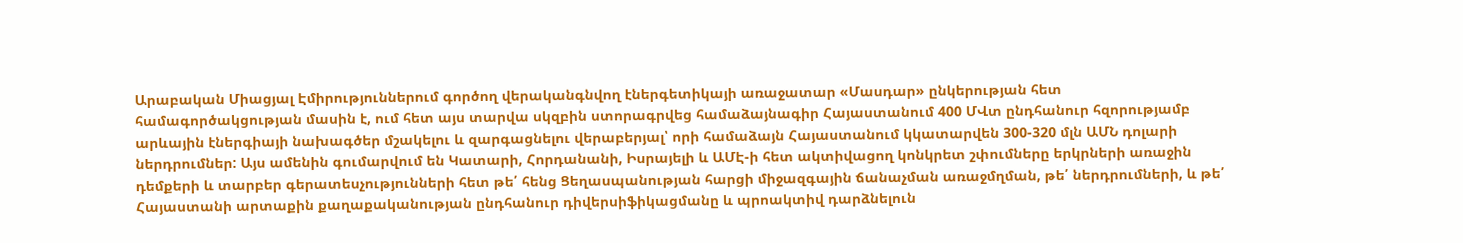Արաբական Միացյալ Էմիրություններում գործող վերականգնվող էներգետիկայի առաջատար «Մասդար» ընկերության հետ համագործակցության մասին է, ում հետ այս տարվա սկզբին ստորագրվեց համաձայնագիր Հայաստանում 400 ՄՎտ ընդհանուր հզորությամբ արևային էներգիայի նախագծեր մշակելու և զարգացնելու վերաբերյալ՝ որի համաձայն Հայաստանում կկատարվեն 300-320 մլն ԱՄՆ դոլարի ներդրումներ: Այս ամենին գումարվում են Կատարի, Հորդանանի, Իսրայելի և ԱՄԷ-ի հետ ակտիվացող կոնկրետ շփումները երկրների առաջին դեմքերի և տարբեր գերատեսչությունների հետ թե՛ հենց Ցեղասպանության հարցի միջազգային ճանաչման առաջմղման, թե՛ ներդրումների, և թե՛ Հայաստանի արտաքին քաղաքականության ընդհանուր դիվերսիֆիկացմանը և պրոակտիվ դարձնելուն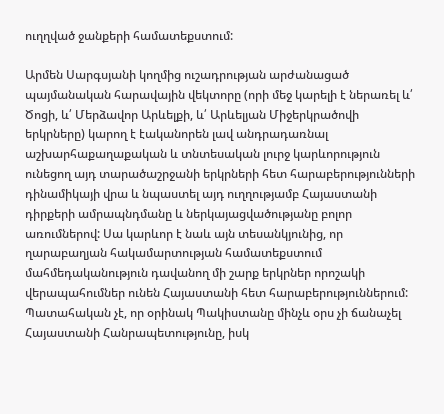ուղղված ջանքերի համատեքստում:

Արմեն Սարգսյանի կողմից ուշադրության արժանացած պայմանական հարավային վեկտորը (որի մեջ կարելի է ներառել և՛ Ծոցի, և՛ Մերձավոր Արևելքի, և՛ Արևելյան Միջերկրածովի երկրները) կարող է էականորեն լավ անդրադառնալ աշխարհաքաղաքական և տնտեսական լուրջ կարևորություն ունեցող այդ տարածաշրջանի երկրների հետ հարաբերությունների դինամիկայի վրա և նպաստել այդ ուղղությամբ Հայաստանի դիրքերի ամրապնդմանը և ներկայացվածությանը բոլոր առումներով: Սա կարևոր է նաև այն տեսանկյունից, որ ղարաբաղյան հակամարտության համատեքստում մահմեդականություն դավանող մի շարք երկրներ որոշակի վերապահումներ ունեն Հայաստանի հետ հարաբերություններում: Պատահական չէ, որ օրինակ Պակիստանը մինչև օրս չի ճանաչել Հայաստանի Հանրապետությունը, իսկ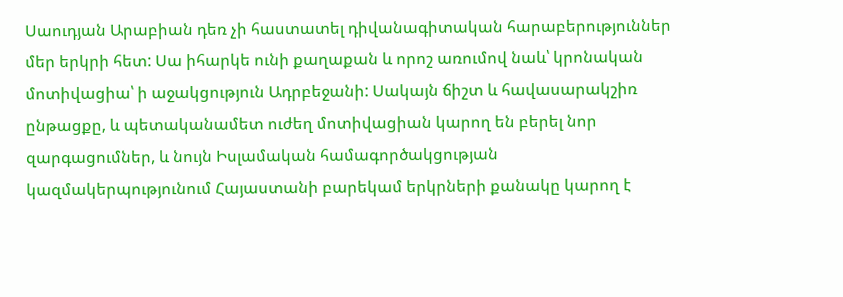Սաուդյան Արաբիան դեռ չի հաստատել դիվանագիտական հարաբերություններ մեր երկրի հետ: Սա իհարկե ունի քաղաքան և որոշ առումով նաև՝ կրոնական մոտիվացիա՝ ի աջակցություն Ադրբեջանի: Սակայն ճիշտ և հավասարակշիռ ընթացքը, և պետականամետ ուժեղ մոտիվացիան կարող են բերել նոր զարգացումներ, և նույն Իսլամական համագործակցության կազմակերպությունում Հայաստանի բարեկամ երկրների քանակը կարող է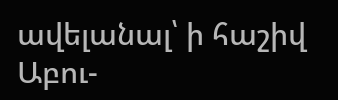ավելանալ՝ ի հաշիվ Աբու-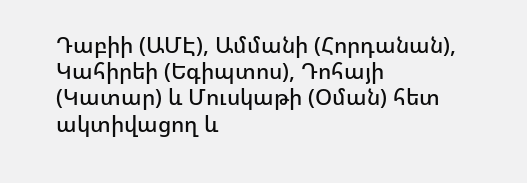Դաբիի (ԱՄԷ), Ամմանի (Հորդանան), Կահիրեի (Եգիպտոս), Դոհայի (Կատար) և Մուսկաթի (Օման) հետ ակտիվացող և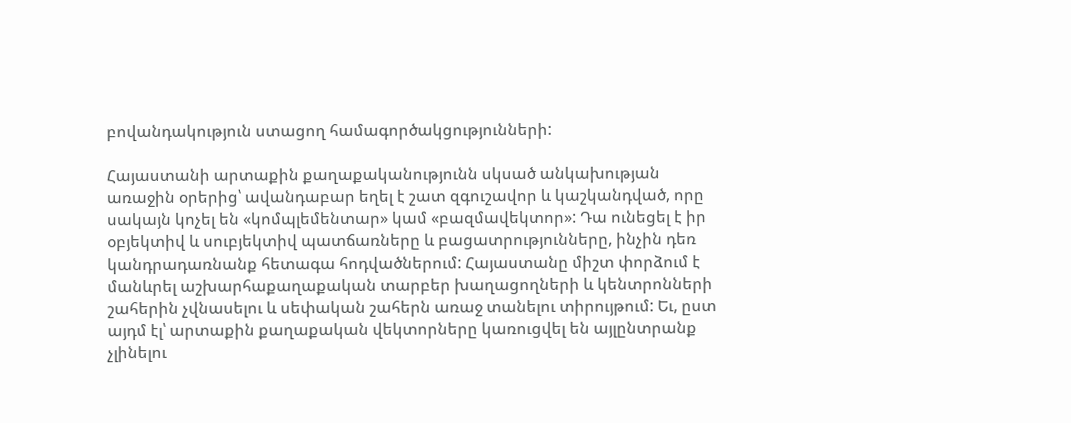բովանդակություն ստացող համագործակցությունների:

Հայաստանի արտաքին քաղաքականությունն սկսած անկախության առաջին օրերից՝ ավանդաբար եղել է շատ զգուշավոր և կաշկանդված, որը սակայն կոչել են «կոմպլեմենտար» կամ «բազմավեկտոր»: Դա ունեցել է իր օբյեկտիվ և սուբյեկտիվ պատճառները և բացատրությունները, ինչին դեռ կանդրադառնանք հետագա հոդվածներում: Հայաստանը միշտ փորձում է մանևրել աշխարհաքաղաքական տարբեր խաղացողների և կենտրոնների շահերին չվնասելու և սեփական շահերն առաջ տանելու տիրույթում: Եւ, ըստ այդմ էլ՝ արտաքին քաղաքական վեկտորները կառուցվել են այլընտրանք չլինելու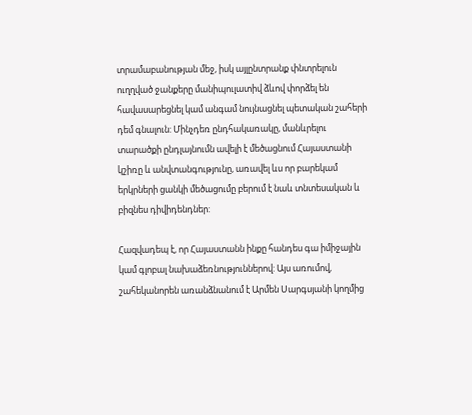տրամաբանության մեջ, իսկ այլընտրանք փնտրելուն ուղղված ջանքերը մանիպուլատիվ ձևով փորձել են հավասարեցնել կամ անգամ նույնացնել պետական շահերի դեմ գնալուն: Մինչդեռ ընդհակառակը, մանևրելու տարածքի ընդլայնումն ավելի է մեծացնում Հայաստանի կշիռը և անվտանգությունը, առավել ևս որ բարեկամ երկրների ցանկի մեծացումը բերում է նաև տնտեսական և բիզնես դիվիդենդներ:

Հազվադեպ է, որ Հայաստանն ինքը հանդես գա իմիջային կամ գլոբալ նախաձեռնություններով: Այս առումով, շահեկանորեն առանձնանում է Արմեն Սարգսյանի կողմից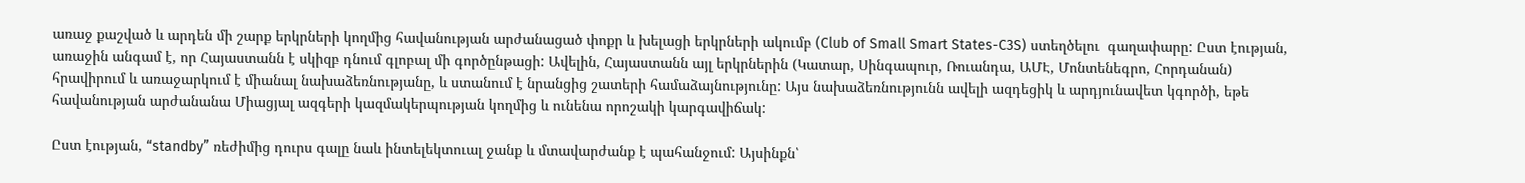առաջ քաշված և արդեն մի շարք երկրների կողմից հավանության արժանացած փոքր և խելացի երկրների ակումբ (Club of Small Smart States-C3S) ստեղծելու  գաղափարը: Ըստ էության, առաջին անգամ է, որ Հայաստանն է սկիզբ դնում գլոբալ մի գործընթացի: Ավելին, Հայաստանն այլ երկրներին (Կատար, Սինգապուր, Ռուանդա, ԱՄԷ, Մոնտենեգրո, Հորդանան) հրավիրում և առաջարկում է միանալ նախաձեռնությանը, և ստանում է նրանցից շատերի համաձայնությունը: Այս նախաձեռնությունն ավելի ազդեցիկ և արդյունավետ կգործի, եթե հավանության արժանանա Միացյալ ազգերի կազմակերպության կողմից և ունենա որոշակի կարգավիճակ:

Ըստ էության, “standby” ռեժիմից դուրս գալը նաև ինտելեկտուալ ջանք և մտավարժանք է պահանջում: Այսինքն՝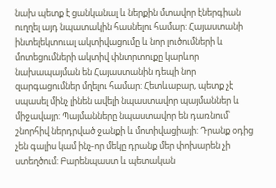նախ պետք է ցանկանալ և ներքին մտավոր էներգիան ուղղել այդ նպատակին հասնելու համար: Հայաստանի ինտելեկտուալ ակտիվացումը և նոր լուծումների և մոտեցումների ակտիվ փնտրտուքը կարևոր նախապայման են Հայաստանին դեպի նոր զարգացումներ մղելու համար: Հետևաբար, պետք չէ սպասել մինչ լինեն ավելի նպաստավոր պայմաններ և միջավայր: Պայմանները նպաստավոր են դառնում՝ շնորհիվ ներդրված ջանքի և մոտիվացիայի: Դրանք օդից չեն գալիս կամ ինչ-որ մեկը դրանք մեր փոխարեն չի ստեղծում: Բարենպաստ և պետական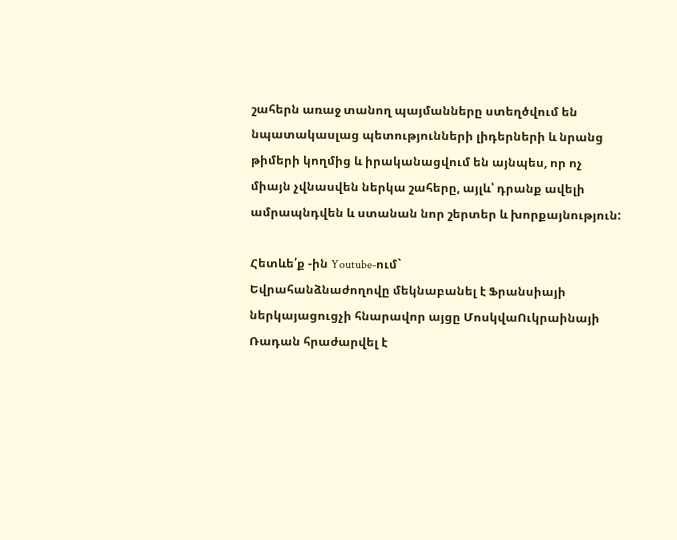շահերն առաջ տանող պայմանները ստեղծվում են նպատակասլաց պետությունների լիդերների և նրանց թիմերի կողմից և իրականացվում են այնպես, որ ոչ միայն չվնասվեն ներկա շահերը, այլև՝ դրանք ավելի ամրապնդվեն և ստանան նոր շերտեր և խորքայնություն:

Հետևե՛ք -ին Youtube-ում`
Եվրահանձնաժողովը մեկնաբանել է Ֆրանսիայի ներկայացուցչի հնարավոր այցը ՄոսկվաՈւկրաինայի Ռադան հրաժարվել է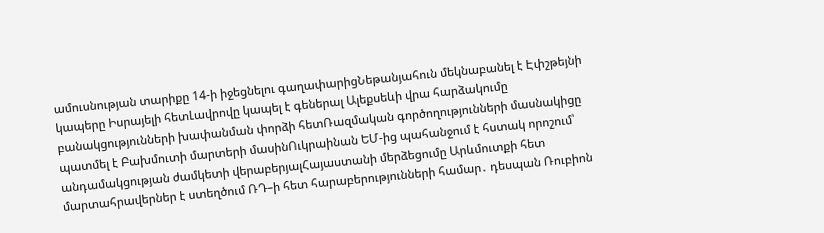ամուսնության տարիքը 14-ի իջեցնելու գաղափարիցՆեթանյահուն մեկնաբանել է Էփշթեյնի կապերը Իսրայելի հետԼավրովը կապել է գեներալ Ալեքսեևի վրա հարձակումը բանակցությունների խափանման փորձի հետՌազմական գործողությունների մասնակիցը պատմել է Բախմուտի մարտերի մասինՈւկրաինան ԵՄ-ից պահանջում է հստակ որոշում՝ անդամակցության ժամկետի վերաբերյալՀայաստանի մերձեցումը Արևմուտքի հետ մարտահրավերներ է ստեղծում ՌԴ–ի հետ հարաբերությունների համար․ դեսպան Ռուբիոն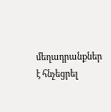մեղադրանքներ է հնչեցրել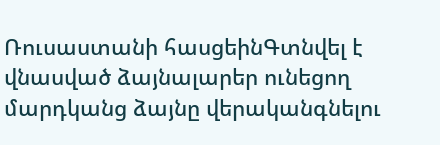Ռուսաստանի հասցեինԳտնվել է վնասված ձայնալարեր ունեցող մարդկանց ձայնը վերականգնելու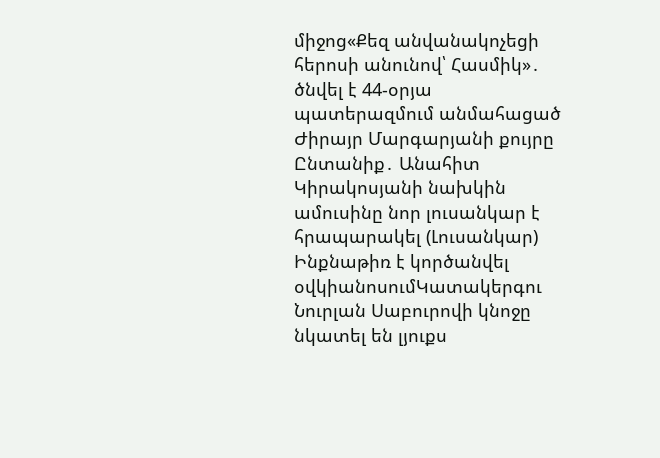միջոց«Քեզ անվանակոչեցի հերոսի անունով՝ Հասմիկ»․ ծնվել է 44-օրյա պատերազմում անմահացած Ժիրայր Մարգարյանի քույրը Ընտանիք․ Անահիտ Կիրակոսյանի նախկին ամուսինը նոր լուսանկար է հրապարակել (Լուսանկար) Ինքնաթիռ է կործանվել օվկիանոսումԿատակերգու Նուրլան Սաբուրովի կնոջը նկատել են լյուքս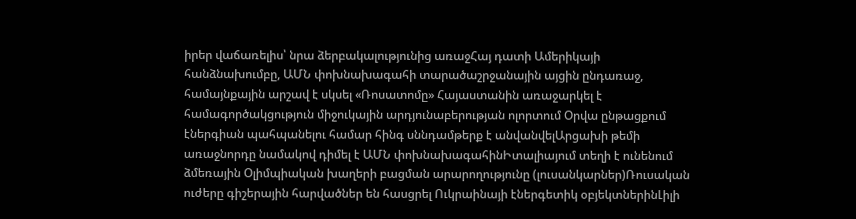իրեր վաճառելիս՝ նրա ձերբակալությունից առաջՀայ դատի Ամերիկայի հանձնախումբը, ԱՄՆ փոխնախագահի տարածաշրջանային այցին ընդառաջ, համայնքային արշավ է սկսել «Ռոսատոմը» Հայաստանին առաջարկել է համագործակցություն միջուկային արդյունաբերության ոլորտում Օրվա ընթացքում էներգիան պահպանելու համար հինգ սննդամթերք է անվանվելԱրցախի թեմի առաջնորդը նամակով դիմել է ԱՄՆ փոխնախագահինԻտալիայում տեղի է ունենում ձմեռային Օլիմպիական խաղերի բացման արարողությունը (լուսանկարներ)Ռուսական ուժերը գիշերային հարվածներ են հասցրել Ուկրաինայի էներգետիկ օբյեկտներինԼիլի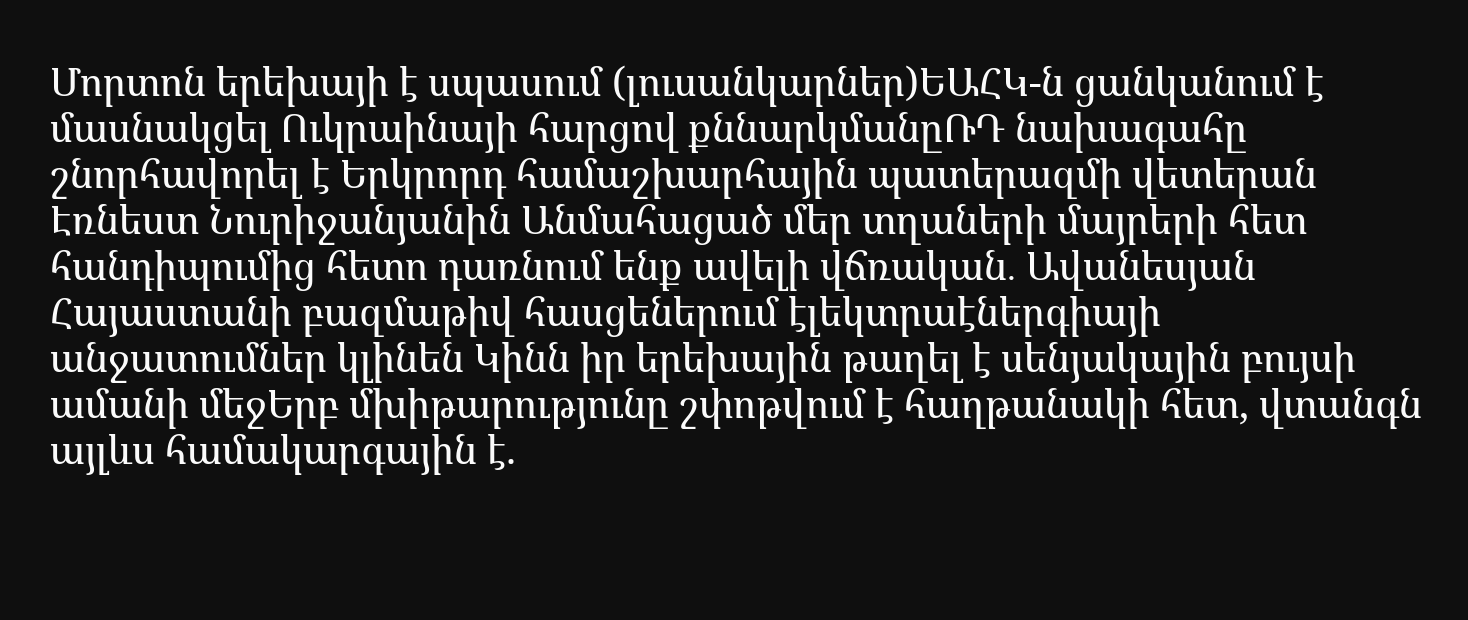Մորտոն երեխայի է սպասում (լուսանկարներ)ԵԱՀԿ-ն ցանկանում է մասնակցել Ուկրաինայի հարցով քննարկմանըՌԴ նախագահը շնորհավորել է Երկրորդ համաշխարհային պատերազմի վետերան Էռնեստ Նուրիջանյանին Անմահացած մեր տղաների մայրերի հետ հանդիպումից հետո դառնում ենք ավելի վճռական․ Ավանեսյան Հայաստանի բազմաթիվ հասցեներում էլեկտրաէներգիայի անջատումներ կլինեն Կինն իր երեխային թաղել է սենյակային բույսի ամանի մեջԵրբ մխիթարությունը շփոթվում է հաղթանակի հետ, վտանգն այլևս համակարգային է.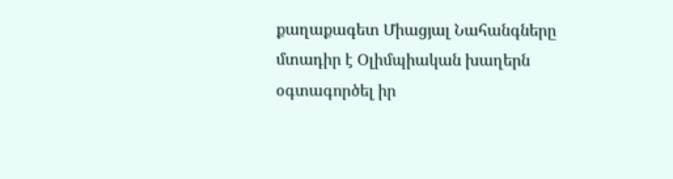քաղաքագետ Միացյալ Նահանգները մտադիր է Օլիմպիական խաղերն օգտագործել իր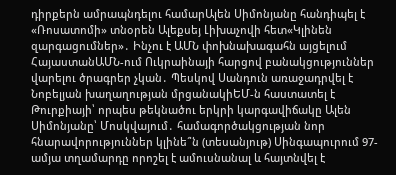դիրքերն ամրապնդելու համարԱլեն Սիմոնյանը հանդիպել է «Ռոսատոմի» տնօրեն Ալեքսեյ Լիխաչովի հետ«Կլինեն զարգացումներ»․ Ինչու է ԱՄՆ փոխնախագահն այցելում ՀայաստանԱՄՆ-ում Ուկրաինայի հարցով բանակցություններ վարելու ծրագրեր չկան․ Պեսկով Սանդուն առաջադրվել է Նոբելյան խաղաղության մրցանակիԵՄ-ն հաստատել է Թուրքիայի՝ որպես թեկնածու երկրի կարգավիճակը Ալեն Սիմոնյանը՝ Մոսկվայում․ համագործակցության նոր հնարավորություններ կլինե՞ն (տեսանյութ) Սինգապուրում 97-ամյա տղամարդը որոշել է ամուսնանալ և հայտնվել է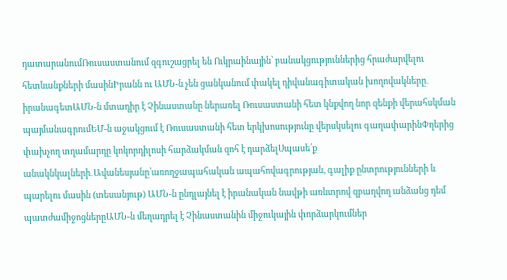դատարանումՌուսաստանում զգուշացրել են Ուկրաինային՝ բանակցություններից հրաժարվելու հետևանքների մասինԻրանն ու ԱՄՆ-ն չեն ցանկանում փակել դիվանագիտական խողովակները․ իրանագետԱՄՆ-ն մտադիր է Չինաստանը ներառել Ռուսաստանի հետ կնքվող նոր զենքի վերահսկման պայմանագրումԵՄ-ն աջակցում է Ռուսաստանի հետ երկխոսությունը վերսկսելու գաղափարինՓղերից փախչող տղամարդը կոկորդիլոսի հարձակման զոհ է դարձելՍպասե՛ք անակնկալների․Ավանեսյանը՝առողջապահական ապահովագրության, գալիք ընտրությունների և պարելու մասին (տեսանյութ) ԱՄՆ-ն ընդլայնել է իրանական նավթի առևտրով զբաղվող անձանց դեմ պատժամիջոցներըԱՄՆ-ն մեղադրել է Չինաստանին միջուկային փորձարկումներ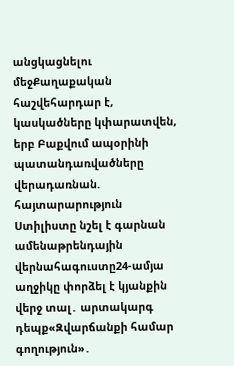անցկացնելու մեջՔաղաքական հաշվեհարդար է, կասկածները կփարատվեն, երբ Բաքվում ապօրինի պատանդառվածները վերադառնան. հայտարարություն Ստիլիստը նշել է գարնան ամենաթրենդային վերնահագուստը24-ամյա աղջիկը փորձել է կյանքին վերջ տալ․ արտակարգ դեպք«Զվարճանքի համար գողություն»․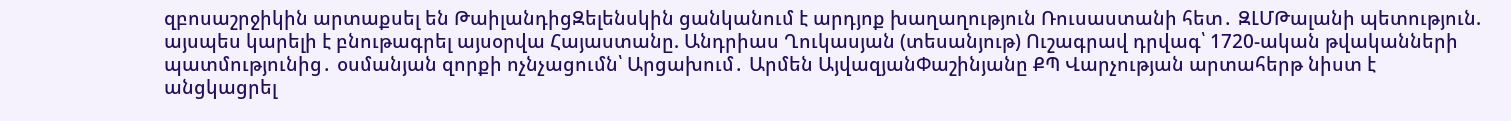զբոսաշրջիկին արտաքսել են ԹաիլանդիցԶելենսկին ցանկանում է արդյոք խաղաղություն Ռուսաստանի հետ․ ԶԼՄԹալանի պետություն. այսպես կարելի է բնութագրել այսօրվա Հայաստանը. Անդրիաս Ղուկասյան (տեսանյութ) Ուշագրավ դրվագ՝ 1720-ական թվականների պատմությունից․ օսմանյան զորքի ոչնչացումն՝ Արցախում․ Արմեն ԱյվազյանՓաշինյանը ՔՊ Վարչության արտահերթ նիստ է անցկացրել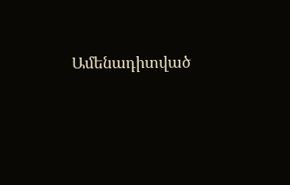Ամենադիտված